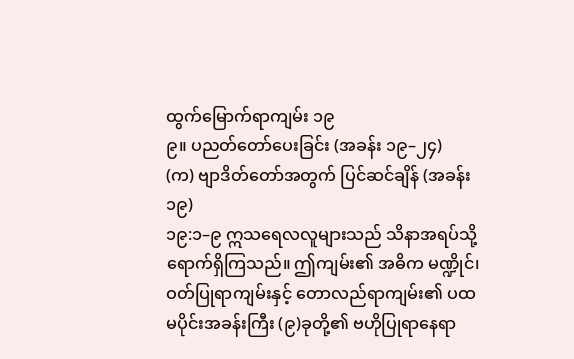ထွက်မြောက်ရာကျမ်း ၁၉
၉။ ပညတ်တော်ပေးခြင်း (အခန်း ၁၉–၂၄)
(က) ဗျာဒိတ်တော်အတွက် ပြင်ဆင်ချိန် (အခန်း ၁၉)
၁၉:၁–၉ ဣသရေလလူများသည် သိနာအရပ်သို့ ရောက်ရှိကြသည်။ ဤကျမ်း၏ အဓိက မဏ္ဍိုင်၊ ဝတ်ပြုရာကျမ်းနှင့် တောလည်ရာကျမ်း၏ ပထမပိုင်းအခန်းကြီး (၉)ခုတို့၏ ဗဟိုပြုရာနေရာ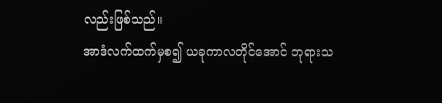လည်းဖြစ်သည်။
အာဒံလက်ထက်မှစ၍ ယခုကာလတိုင်အောင် ဘုရားသ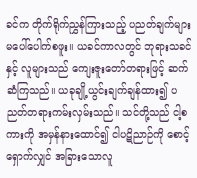ခင်က တိုက်ရိုက်ညွှန်ကြားသည့် ပညတ်ချက်များ မပေါ်ပေါက်စဖူး။ ယခင်ကာလတွင် ဘုရားသခင်နှင့် လူများသည် ကျေးဇူးတော်တရားဖြင့် ဆက်ဆံကြသည်။ ယခုချို့ယွင်းချက်ချန်ထား၍ ပညတ်တရားကမ်းလှမ်းသည်။ သင်တို့သည် ငါ့စကားကို အမှန်နားထောင်၍ ငါပဋိညာဉ်ကို စောင့်ရှောက်လျှင် အခြားသောလူ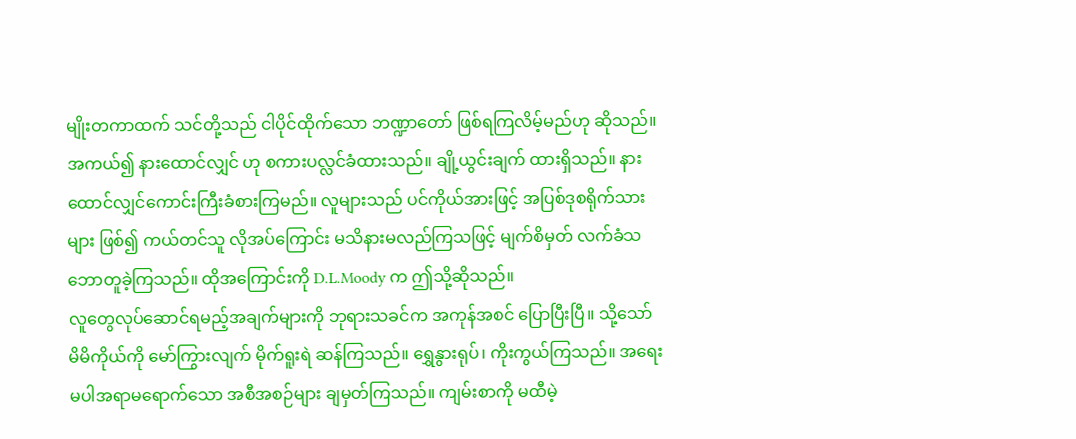မျိုးတကာထက် သင်တို့သည် ငါပိုင်ထိုက်သော ဘဏ္ဍာတော် ဖြစ်ရကြလိမ့်မည်ဟု ဆိုသည်။ အကယ်၍ နားထောင်လျှင် ဟု စကားပလ္လင်ခံထားသည်။ ချို့ယွင်းချက် ထားရှိသည်။ နားထောင်လျှင်ကောင်းကြီးခံစားကြမည်။ လူများသည် ပင်ကိုယ်အားဖြင့် အပြစ်ဒုစရိုက်သားများ ဖြစ်၍ ကယ်တင်သူ လိုအပ်ကြောင်း မသိနားမလည်ကြသဖြင့် မျက်စိမှတ် လက်ခံသဘောတူခဲ့ကြသည်။ ထိုအကြောင်းကို D.L.Moody က ဤသို့ဆိုသည်။
လူတွေလုပ်ဆောင်ရမည့်အချက်များကို ဘုရားသခင်က အကုန်အစင် ပြောပြီးပြီ။ သို့သော် မိမိကိုယ်ကို မော်ကြွားလျက် မိုက်ရူးရဲ ဆန်ကြသည်။ ရွှေနွားရုပ်၊ ကိုးကွယ်ကြသည်။ အရေးမပါအရာမရောက်သော အစီအစဉ်များ ချမှတ်ကြသည်။ ကျမ်းစာကို မထီမဲ့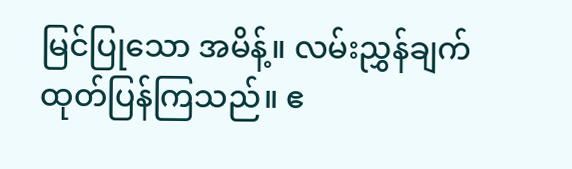မြင်ပြုသော အမိန့်။ လမ်းညွှန်ချက်ထုတ်ပြန်ကြသည်။ ဧ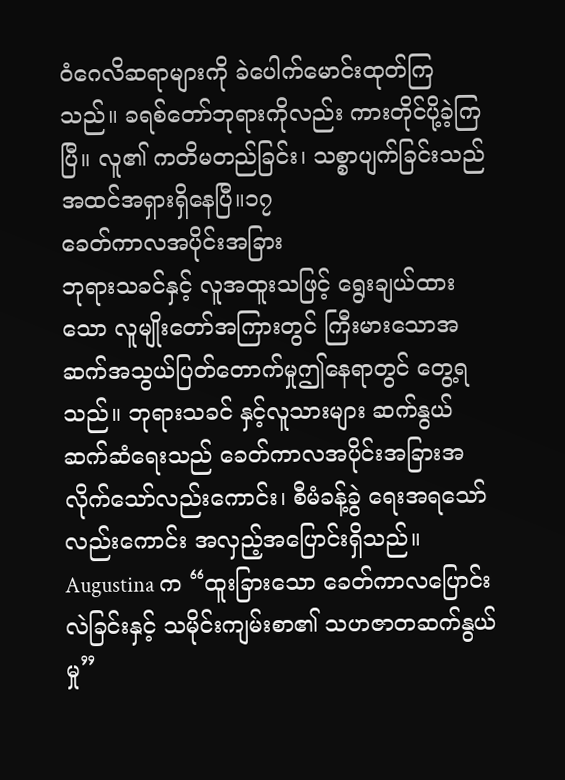ဝံဂေလိဆရာများကို ခဲပေါက်မောင်းထုတ်ကြသည်။ ခရစ်တော်ဘုရားကိုလည်း ကားတိုင်ပို့ခဲ့ကြပြီ။ လူ၏ ကတိမတည်ခြင်း၊ သစ္စာပျက်ခြင်းသည် အထင်အရှားရှိနေပြီ။၁၇
ခေတ်ကာလအပိုင်းအခြား
ဘုရားသခင်နှင့် လူအထူးသဖြင့် ရွေးချယ်ထားသော လူမျိုးတော်အကြားတွင် ကြီးမားသောအဆက်အသွယ်ပြတ်တောက်မှုဤနေရာတွင် တွေ့ရသည်။ ဘုရားသခင် နှင့်လူသားများ ဆက်နွယ် ဆက်ဆံရေးသည် ခေတ်ကာလအပိုင်းအခြားအလိုက်သော်လည်းကောင်း၊ စီမံခန့်ခွဲ ရေးအရသော်လည်းကောင်း အလှည့်အပြောင်းရှိသည်။
Augustina က “ထူးခြားသော ခေတ်ကာလပြောင်းလဲခြင်းနှင့် သမိုင်းကျမ်းစာ၏ သဟဇာတဆက်နွယ်မှု”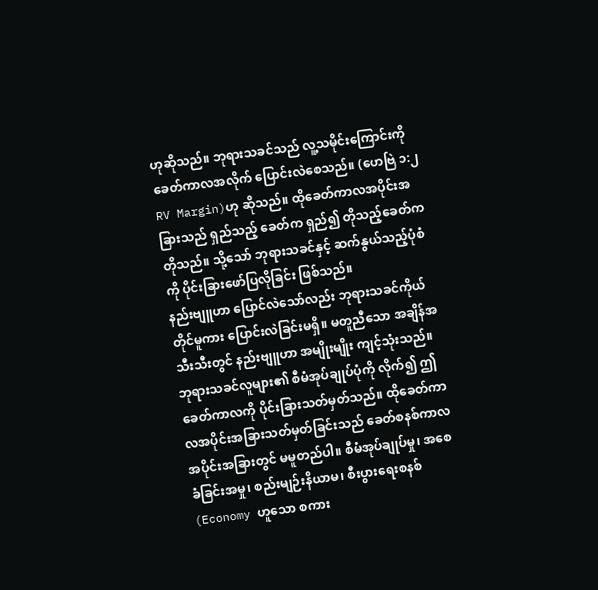ဟုဆိုသည်။ ဘုရားသခင်သည် လူ့သမိုင်းကြောင်းကို ခေတ်ကာလအလိုက် ပြောင်းလဲစေသည်။ (ဟေဗြဲ ၁:၂ RV Margin)ဟု ဆိုသည်။ ထိုခေတ်ကာလအပိုင်းအခြားသည် ရှည်သည့် ခေတ်က ရှည်၍ တိုသည့်ခေတ်ကတိုသည်။ သို့သော် ဘုရားသခင်နှင့် ဆက်နွယ်သည့်ပုံစံကို ပိုင်းခြားဖော်ပြလိုခြင်း ဖြစ်သည်။
နည်းဗျူဟာ ပြောင်လဲသော်လည်း ဘုရားသခင်ကိုယ်တိုင်မူကား ပြောင်းလဲခြင်းမရှိ။ မတူညီသော အချိန်အသီးသီးတွင် နည်းဗျူဟာ အမျိုးမျိုး ကျင့်သုံးသည်။ ဘုရားသခင်လူများ၏ စီမံအုပ်ချုပ်ပုံကို လိုက်၍ ဤခေတ်ကာလကို ပိုင်းခြားသတ်မှတ်သည်။ ထိုခေတ်ကာလအပိုင်းအခြားသတ်မှတ်ခြင်းသည် ခေတ်စနစ်ကာလ အပိုင်းအခြားတွင် မမူတည်ပါ။ စီမံအုပ်ချုပ်မှု၊ အစေခံခြင်းအမှု၊ စည်းမျဉ်းနိယာမ၊ စီးပွားရေးစနစ် (Economy ဟူသော စကား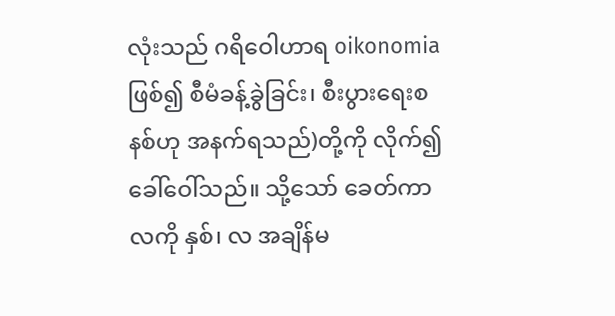လုံးသည် ဂရိဝေါဟာရ oikonomia ဖြစ်၍ စီမံခန့်ခွဲခြင်း၊ စီးပွားရေးစနစ်ဟု အနက်ရသည်)တို့ကို လိုက်၍ ခေါ်ဝေါ်သည်။ သို့သော် ခေတ်ကာလကို နှစ်၊ လ အချိန်မ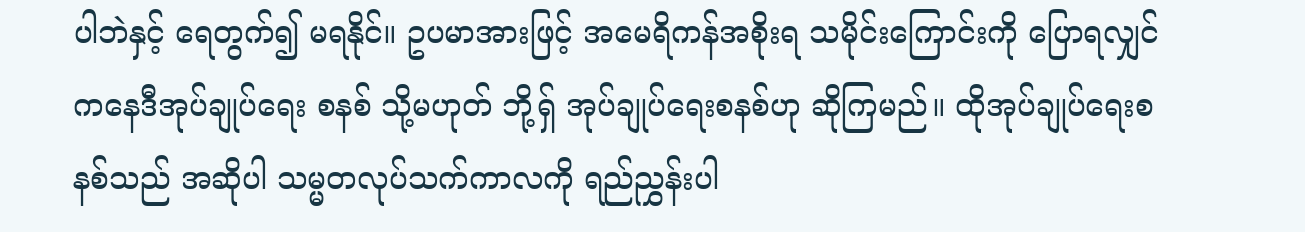ပါဘဲနှင့် ရေတွက်၍ မရနိုင်။ ဥပမာအားဖြင့် အမေရိကန်အစိုးရ သမိုင်းကြောင်းကို ပြောရလျှင် ကနေဒီအုပ်ချုပ်ရေး စနစ် သို့မဟုတ် ဘို့ရှ် အုပ်ချုပ်ရေးစနစ်ဟု ဆိုကြမည်။ ထိုအုပ်ချုပ်ရေးစနစ်သည် အဆိုပါ သမ္မတလုပ်သက်ကာလကို ရည်ညွှန်းပါ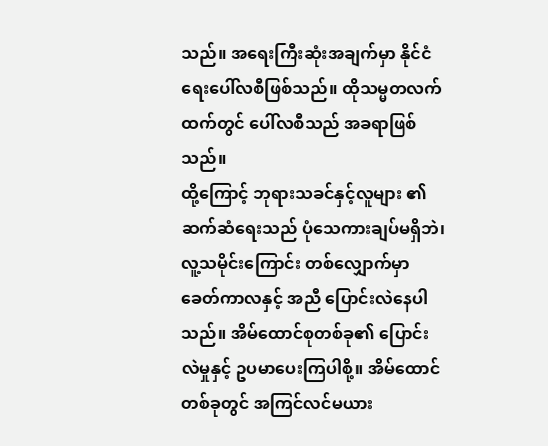သည်။ အရေးကြီးဆုံးအချက်မှာ နိုင်ငံရေးပေါ်လစီဖြစ်သည်။ ထိုသမ္မတလက်ထက်တွင် ပေါ်လစီသည် အခရာဖြစ်သည်။
ထို့ကြောင့် ဘုရားသခင်နှင့်လူများ ၏ဆက်ဆံရေးသည် ပုံသေကားချပ်မရှိဘဲ၊ လူ့သမိုင်းကြောင်း တစ်လျှောက်မှာ ခေတ်ကာလနှင့် အညီ ပြောင်းလဲနေပါသည်။ အိမ်ထောင်စုတစ်ခု၏ ပြောင်းလဲမှုနှင့် ဥပမာပေးကြပါစို့။ အိမ်ထောင်တစ်ခုတွင် အကြင်လင်မယား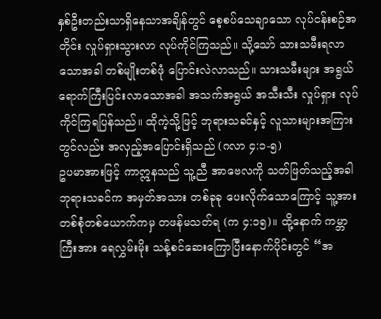နှစ်ဦးတည်းသာရှိနေသာအချိန်တွင် စေ့စပ်သေချာသော လုပ်ငန်းစဉ်အတိုင်း လှုပ်ရှားသွားလာ လုပ်ကိုင်ကြသည်။ သို့သော် သားသမီးရလာသောအခါ တစ်မျိုးတစ်ဖုံ ပြောင်းလဲလာသည်။ သားသမီးများ အရွယ်ရောက်ကြီးပြင်းလာသောအခါ အသက်အရွယ် အသီးသီး လှုပ်ရှား လုပ်ကိုင်ကြရပြန်သည်။ ထိုကဲ့သို့ဖြင့် ဘုရားသခင်နှင့် လူသားများအကြားတွင်လည်း အလှည့်အပြောင်းရှိသည် (ဂလာ ၄:၁-၅)
ဥပမာအားဖြင့် ကာဣနသည် သူ့ညီ အာဗေလကို သတ်ဖြတ်သည့်အခါ ဘုရားသခင်က အမှတ်အသား တစ်ခုခု ပေးလိုက်သောကြောင့် သူ့အား တစ်စုံတစ်ယောက်ကမှ တဖန်မသတ်ရ (က ၄:၁၅)။ ထို့နောက် ကမ္ဘာကြီးအား ရေလွှမ်းမိုး သန့်စင်ဆေးကြောပြီးနောက်ပိုင်းတွင် “အ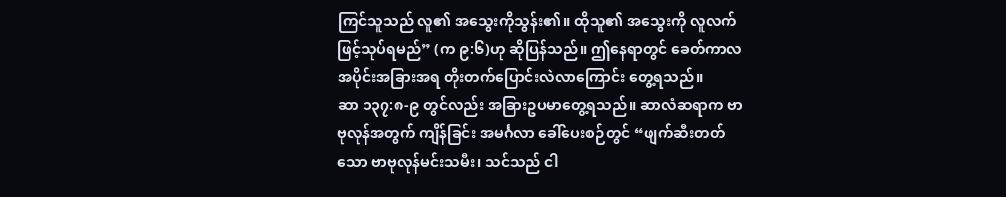ကြင်သူသည် လူ၏ အသွေးကိုသွန်း၏။ ထိုသူ၏ အသွေးကို လူလက်ဖြင့်သုပ်ရမည်” (က ၉:၆)ဟု ဆိုပြန်သည်။ ဤနေရာတွင် ခေတ်ကာလ အပိုင်းအခြားအရ တိုးတက်ပြောင်းလဲလာကြောင်း တွေ့ရသည်။
ဆာ ၁၃၇:၈-၉ တွင်လည်း အခြားဥပမာတွေ့ရသည်။ ဆာလံဆရာက ဗာဗုလုန်အတွက် ကျိန်ခြင်း အမင်္ဂလာ ခေါ်ပေးစဉ်တွင် “ဖျက်ဆီးတတ်သော ဗာဗုလုန်မင်းသမီး၊ သင်သည် ငါ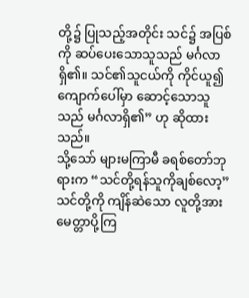တို့၌ ပြုသည့်အတိုင်း သင်၌ အပြစ်ကို ဆပ်ပေးသောသူသည် မင်္ဂလာရှိ၏။ သင်၏သူငယ်ကို ကိုင်ယူ၍ ကျောက်ပေါ်မှာ ဆောင့်သောသူသည် မင်္ဂလာရှိ၏” ဟု ဆိုထားသည်။
သို့သော် များမကြာမီ ခရစ်တော်ဘုရားက “သင်တို့ရန်သူကိုချစ်လော့” သင်တို့ကို ကျိန်ဆဲသော လူတို့အား မေတ္တာပို့ကြ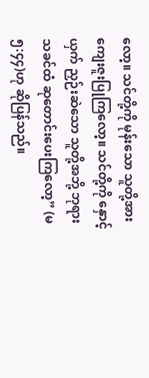လော့။ သင်တို့ကို မုန်းသော သူတို့အား ကျေးဇူးပြုကြလော့။ သင်တို့ကို နှောင့်ယှက် ညှဉ်းဆဲသော သူတို့အဘို့ ဘုရားသခင်ထံ ဆုတောင်းပေးကြလော့” (မ ၅:၄၄)ဟု ဆိုပြန်သည်။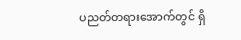ပညတ်တရားအောက်တွင် ရှိ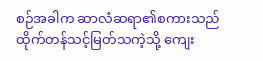စဉ်အခါက ဆာလံဆရာ၏စကားသည် ထိုက်တန်သင့်မြတ်သကဲ့သို့ ကျေး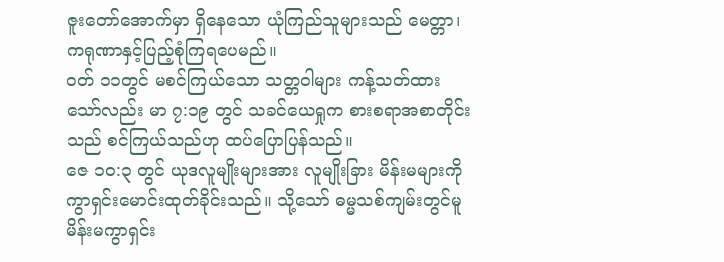ဇူးတော်အောက်မှာ ရှိနေသော ယုံကြည်သူများသည် မေတ္တာ၊ ကရုဏာနှင့်ပြည့်စုံကြရပေမည်။
ဝတ် ၁၁တွင် မစင်ကြယ်သော သတ္တဝါများ ကန့်သတ်ထားသော်လည်း မာ ၇:၁၉ တွင် သခင်ယေရှုက စားစရာအစာတိုင်းသည် စင်ကြယ်သည်ဟု ထပ်ပြောပြန်သည်။
ဇေ ၁၀:၃ တွင် ယုဒလူမျိုးများအား လူမျိုးခြား မိန်းမများကို ကွာရှင်းမောင်းထုတ်ခိုင်းသည်။ သို့သော် ဓမ္မသစ်ကျမ်းတွင်မူ မိန်းမကွာရှင်း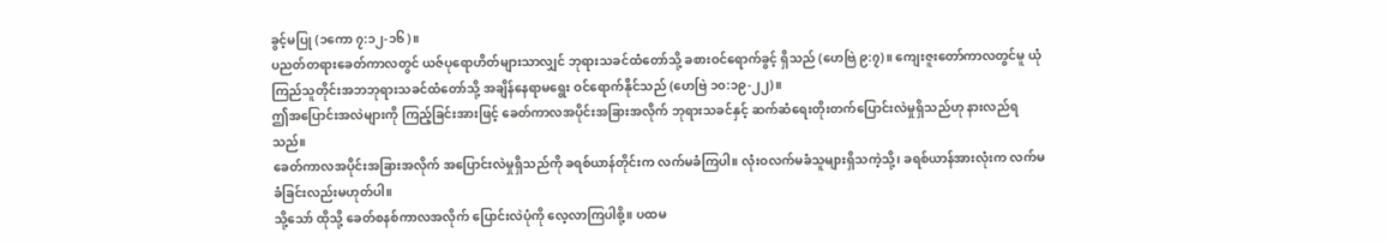ခွင့်မပြု (၁ကော ၇:၁၂-၁၆)။
ပညတ်တရားခေတ်ကာလတွင် ယဇ်ပုရောဟိတ်များသာလျှင် ဘုရားသခင်ထံတော်သို့ ခစားဝင်ရောက်ခွင့် ရှိသည် (ဟေဗြဲ ၉:၇)။ ကျေးဇူးတော်ကာလတွင်မူ ယုံကြည်သူတိုင်းအဘဘုရားသခင်ထံတော်သို့ အချိန်နေရာမရွေး ဝင်ရောက်နိုင်သည် (ဟေဗြဲ ၁၀:၁၉-၂၂)။
ဤအပြောင်းအလဲများကို ကြည့်ခြင်းအားဖြင့် ခေတ်ကာလအပိုင်းအခြားအလိုက် ဘုရားသခင်နှင့် ဆက်ဆံရေးတိုးတက်ပြောင်းလဲမှုရှိသည်ဟု နားလည်ရသည်။
ခေတ်ကာလအပိုင်းအခြားအလိုက် အပြောင်းလဲမှုရှိသည်ကို ခရစ်ယာန်တိုင်းက လက်မခံကြပါ။ လုံးဝလက်မခံသူများရှိသကဲ့သို့၊ ခရစ်ယာန်အားလုံးက လက်မခံခြင်းလည်းမဟုတ်ပါ။
သို့သော် ထိုသို့ ခေတ်စနစ်ကာလအလိုက် ပြောင်းလဲပုံကို လေ့လာကြပါစို့။ ပထမ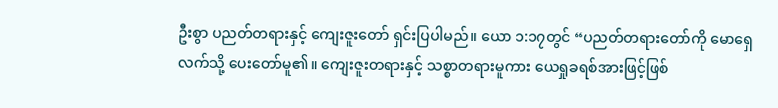ဦးစွာ ပညတ်တရားနှင့် ကျေးဇူးတော် ရှင်းပြပါမည်။ ယော ၁:၁၇တွင် “ပညတ်တရားတော်ကို မောရှေလက်သို့ ပေးတော်မူ၏။ ကျေးဇူးတရားနှင့် သစ္စာတရားမူကား ယေရှုခရစ်အားဖြင့်ဖြစ်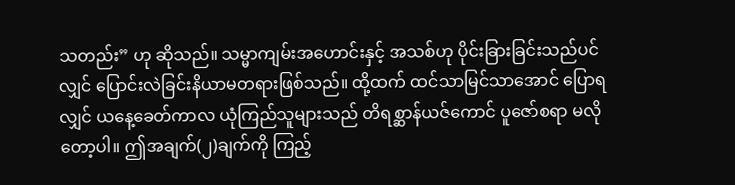သတည်း” ဟု ဆိုသည်။ သမ္မာကျမ်းအဟောင်းနှင့် အသစ်ဟု ပိုင်းခြားခြင်းသည်ပင်လျှင် ပြောင်းလဲခြင်းနိယာမတရားဖြစ်သည်။ ထို့ထက် ထင်သာမြင်သာအောင် ပြောရလျှင် ယနေ့ခေတ်ကာလ ယုံကြည်သူများသည် တိရစ္ဆာန်ယဇ်ကောင် ပူဇော်စရာ မလိုတော့ပါ။ ဤအချက်(၂)ချက်ကို ကြည့်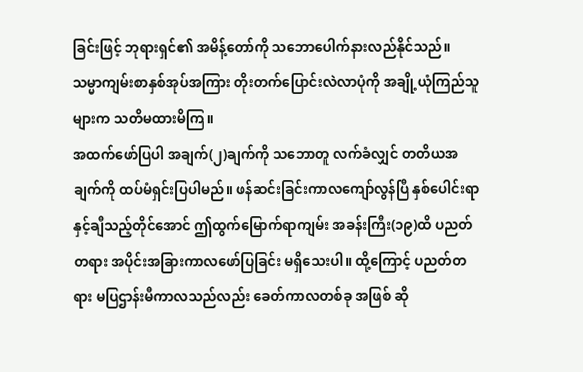ခြင်းဖြင့် ဘုရားရှင်၏ အမိန့်တော်ကို သဘောပေါက်နားလည်နိုင်သည်။
သမ္မာကျမ်းစာနှစ်အုပ်အကြား တိုးတက်ပြောင်းလဲလာပုံကို အချို့ယုံကြည်သူများက သတိမထားမိကြ။
အထက်ဖော်ပြပါ အချက်(၂)ချက်ကို သဘောတူ လက်ခံလျှင် တတိယအချက်ကို ထပ်မံရှင်းပြပါမည်။ ဖန်ဆင်းခြင်းကာလကျော်လွန်ပြီ နှစ်ပေါင်းရာနှင့်ချီသည့်တိုင်အောင် ဤထွက်မြောက်ရာကျမ်း အခန်းကြီး(၁၉)ထိ ပညတ်တရား အပိုင်းအခြားကာလဖော်ပြခြင်း မရှိသေးပါ။ ထို့ကြောင့် ပညတ်တရား မပြဌာန်းမီကာလသည်လည်း ခေတ်ကာလတစ်ခု အဖြစ် ဆို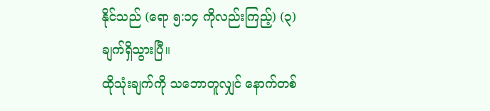နိုင်သည် (ရော ၅:၁၄ ကိုလည်းကြည့်) (၃)ချက်ရှိသွားပြီ။
ထိုသုံးချက်ကို သဘောတူလျှင် နောက်တစ်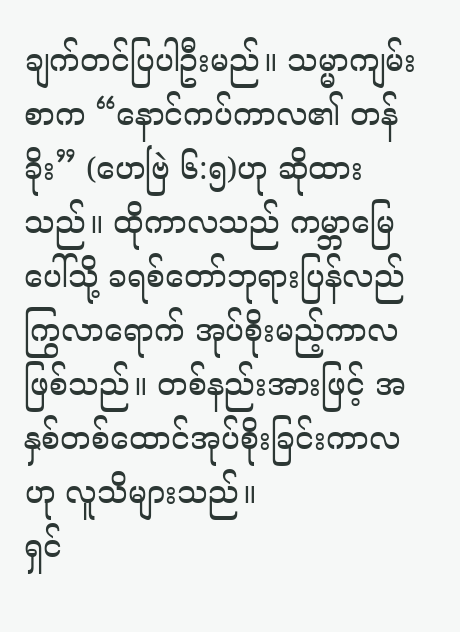ချက်တင်ပြပါဦးမည်။ သမ္မာကျမ်းစာက “နောင်ကပ်ကာလ၏ တန်ခိုး” (ဟေဗြဲ ၆:၅)ဟု ဆိုထားသည်။ ထိုကာလသည် ကမ္ဘာမြေပေါ်သို့ ခရစ်တော်ဘုရားပြန်လည်ကြွလာရောက် အုပ်စိုးမည့်ကာလဖြစ်သည်။ တစ်နည်းအားဖြင့် အနှစ်တစ်ထောင်အုပ်စိုးခြင်းကာလ ဟု လူသိများသည်။
ရှင်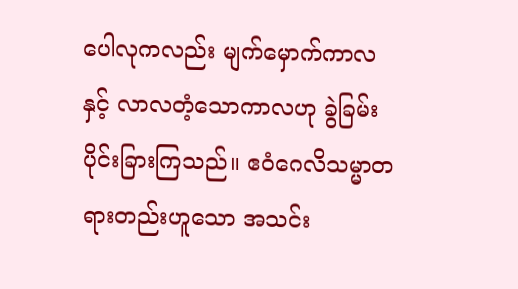ပေါလုကလည်း မျက်မှောက်ကာလနှင့် လာလတံ့သောကာလဟု ခွဲခြမ်းပိုင်းခြားကြသည်။ ဧဝံဂေလိသမ္မာတရားတည်းဟူသော အသင်း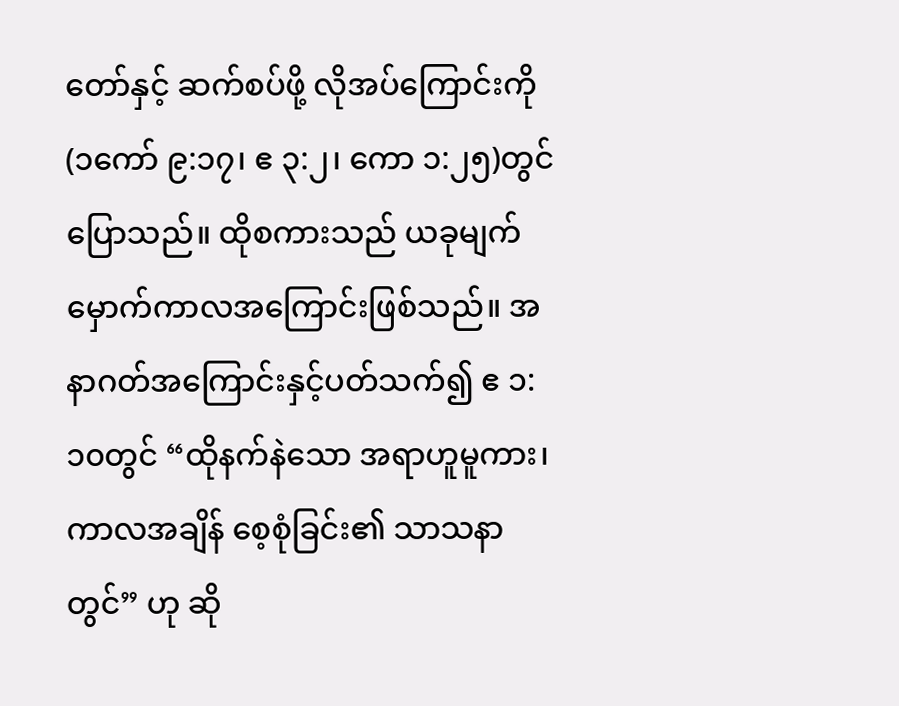တော်နှင့် ဆက်စပ်ဖို့ လိုအပ်ကြောင်းကို (၁ကော် ၉:၁၇၊ ဧ ၃:၂၊ ကော ၁:၂၅)တွင် ပြောသည်။ ထိုစကားသည် ယခုမျက်မှောက်ကာလအကြောင်းဖြစ်သည်။ အနာဂတ်အကြောင်းနှင့်ပတ်သက်၍ ဧ ၁:၁၀တွင် “ထိုနက်နဲသော အရာဟူမူကား၊ ကာလအချိန် စေ့စုံခြင်း၏ သာသနာတွင်” ဟု ဆို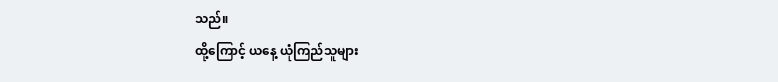သည်။
ထို့ကြောင့် ယနေ့ ယုံကြည်သူများ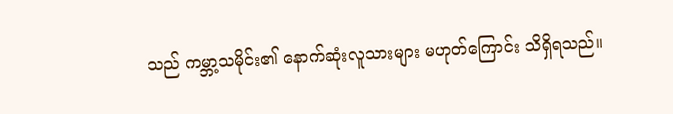သည် ကမ္ဘာ့သမိုင်း၏ နောက်ဆုံးလူသားများ မဟုတ်ကြောင်း သိရှိရသည်။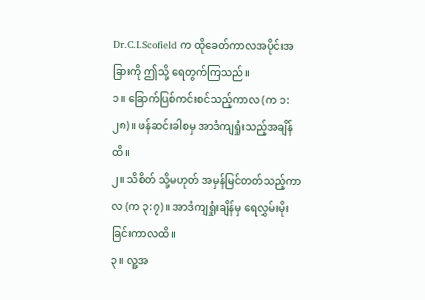Dr.C.I.Scofield က ထိုခေတ်ကာလအပိုင်းအခြားကို ဤသို့ ရေတွက်ကြသည်။
၁။ ခြောက်ပြစ်ကင်းစင်သည့်ကာလ (က ၁:၂၈)။ ဖန်ဆင်းခါစမှ အာဒံကျရှုံးသည့်အချိန်ထိ။
၂။ သိစိတ် သို့မဟုတ် အမှန်မြင်တတ်သည့်ကာလ (က ၃:၇)။ အာဒံကျရှုံးချိန်မှ ရေလွှမ်းမိုးခြင်းကာလထိ။
၃။ လူ့အ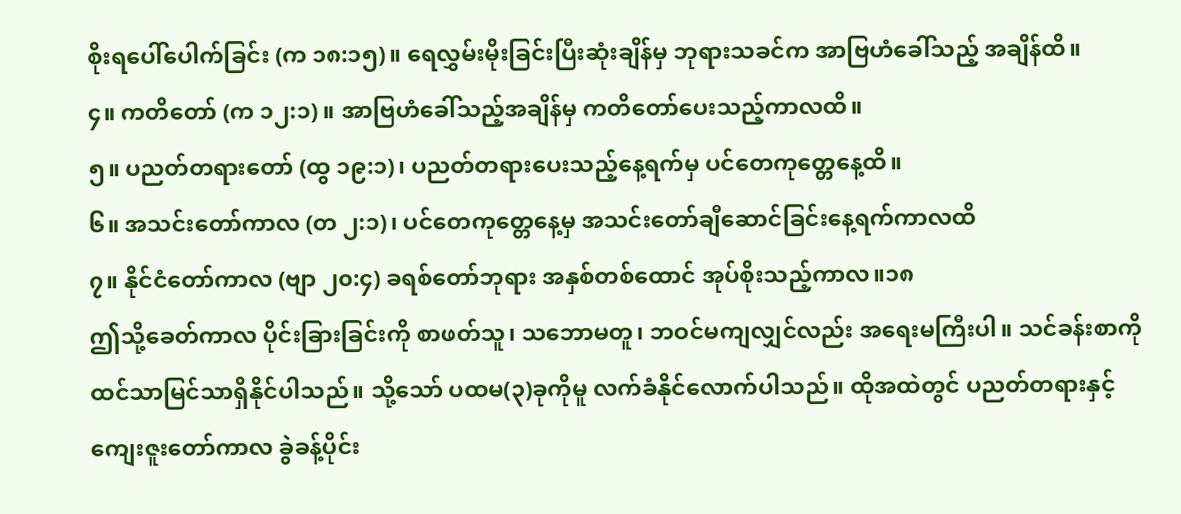စိုးရပေါ်ပေါက်ခြင်း (က ၁၈:၁၅)။ ရေလွှမ်းမိုးခြင်းပြီးဆုံးချိန်မှ ဘုရားသခင်က အာဗြဟံခေါ်သည့် အချိန်ထိ။
၄။ ကတိတော် (က ၁၂:၁) ။ အာဗြဟံခေါ်သည့်အချိန်မှ ကတိတော်ပေးသည့်ကာလထိ။
၅။ ပညတ်တရားတော် (ထွ ၁၉:၁)၊ ပညတ်တရားပေးသည့်နေ့ရက်မှ ပင်တေကုတ္တေနေ့ထိ။
၆။ အသင်းတော်ကာလ (တ ၂:၁)၊ ပင်တေကုတ္တေနေ့မှ အသင်းတော်ချီဆောင်ခြင်းနေ့ရက်ကာလထိ
၇။ နိုင်ငံတော်ကာလ (ဗျာ ၂၀:၄) ခရစ်တော်ဘုရား အနှစ်တစ်ထောင် အုပ်စိုးသည့်ကာလ။၁၈
ဤသို့ခေတ်ကာလ ပိုင်းခြားခြင်းကို စာဖတ်သူ၊ သဘောမတူ၊ ဘဝင်မကျလျှင်လည်း အရေးမကြီးပါ။ သင်ခန်းစာကို ထင်သာမြင်သာရှိနိုင်ပါသည်။ သို့သော် ပထမ(၃)ခုကိုမူ လက်ခံနိုင်လောက်ပါသည်။ ထိုအထဲတွင် ပညတ်တရားနှင့်ကျေးဇူးတော်ကာလ ခွဲခန့်ပိုင်း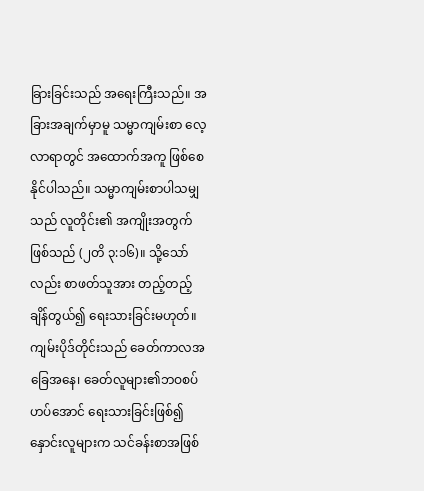ခြားခြင်းသည် အရေးကြီးသည်။ အခြားအချက်မှာမူ သမ္မာကျမ်းစာ လေ့လာရာတွင် အထောက်အကူ ဖြစ်စေနိုင်ပါသည်။ သမ္မာကျမ်းစာပါသမျှသည် လူတိုင်း၏ အကျိုးအတွက်ဖြစ်သည် (၂တိ ၃:၁၆)။ သို့သော်လည်း စာဖတ်သူအား တည့်တည့်ချိန်တွယ်၍ ရေးသားခြင်းမဟုတ်။ ကျမ်းပိုဒ်တိုင်းသည် ခေတ်ကာလအခြေအနေ၊ ခေတ်လူများ၏ဘဝစပ်ဟပ်အောင် ရေးသားခြင်းဖြစ်၍ နှောင်းလူများက သင်ခန်းစာအဖြစ်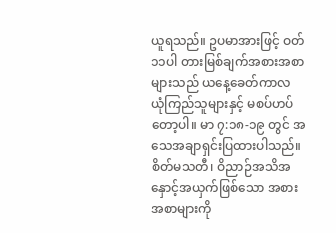ယူရသည်။ ဥပမာအားဖြင့် ဝတ် ၁၁ပါ တားမြစ်ချက်အစားအစာများသည် ယနေ့ခေတ်ကာလ ယုံကြည်သူများနှင့် မစပ်ဟပ်တော့ပါ။ မာ ၇:၁၈-၁၉ တွင် အသေအချာရှင်းပြထားပါသည်။ စိတ်မသတီ၊ ဝိညာဉ်အသိအနှောင့်အယှက်ဖြစ်သော အစားအစာများကို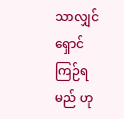သာလျှင် ရှောင်ကြဉ်ရမည် ဟု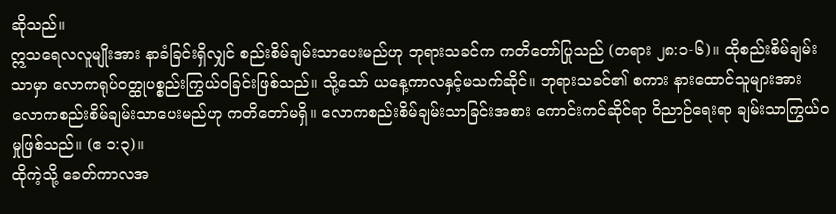ဆိုသည်။
ဣသရေလလူမျိုးအား နာခံခြင်းရှိလျှင် စည်းစိမ်ချမ်းသာပေးမည်ဟု ဘုရားသခင်က ကတိတော်ပြုသည် (တရား ၂၈:၁-၆)။ ထိုစည်းစိမ်ချမ်းသာမှာ လောကရုပ်ဝတ္ထုပစ္စည်းကြွယ်ဝခြင်းဖြစ်သည်။ သို့သော် ယနေ့ကာလနှင့်မသက်ဆိုင်။ ဘုရားသခင်၏ စကား နားထောင်သူများအား လောကစည်းစိမ်ချမ်းသာပေးမည်ဟု ကတိတော်မရှိ။ လောကစည်းစိမ်ချမ်းသာခြင်းအစား ကောင်းကင်ဆိုင်ရာ ဝိညာဉ်ရေးရာ ချမ်းသာကြွယ်ဝမှုဖြစ်သည်။ (ဧ ၁:၃)။
ထိုကဲ့သို့ ခေတ်ကာလအ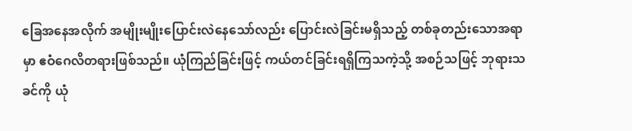ခြေအနေအလိုက် အမျိုးမျိုးပြောင်းလဲနေသော်လည်း ပြောင်းလဲခြင်းမရှိသည့် တစ်ခုတည်းသောအရာမှာ ဧဝံဂေလိတရားဖြစ်သည်။ ယုံကြည်ခြင်းဖြင့် ကယ်တင်ခြင်းရရှိကြသကဲ့သို့ အစဉ်သဖြင့် ဘုရားသခင်ကို ယုံ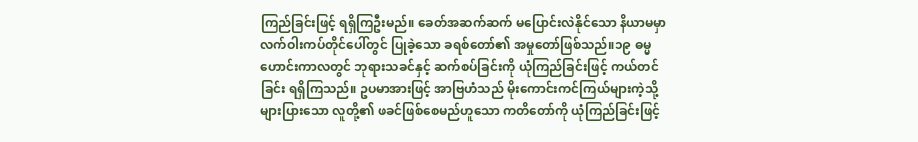ကြည်ခြင်းဖြင့် ရရှိကြဦးမည်။ ခေတ်အဆက်ဆက် မပြောင်းလဲနိုင်သော နိယာမမှာ လက်ဝါးကပ်တိုင်ပေါ်တွင် ပြုခဲ့သော ခရစ်တော်၏ အမှုတော်ဖြစ်သည်။၁၉ ဓမ္မဟောင်းကာလတွင် ဘုရားသခင်နှင့် ဆက်စပ်ခြင်းကို ယုံကြည်ခြင်းဖြင့် ကယ်တင်ခြင်း ရရှိကြသည်။ ဥပမာအားဖြင့် အာဗြဟံသည် မိုးကောင်းကင်ကြယ်များကဲ့သို့ များပြားသော လူတို့၏ ဖခင်ဖြစ်စေမည်ဟူသော ကတိတော်ကို ယုံကြည်ခြင်းဖြင့်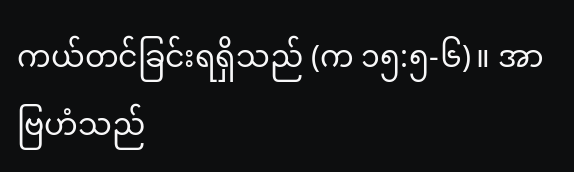ကယ်တင်ခြင်းရရှိသည် (က ၁၅:၅-၆)။ အာဗြဟံသည်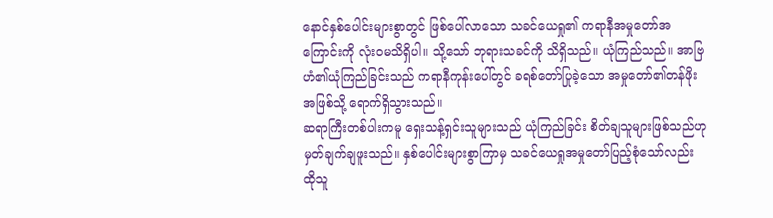နောင်နှစ်ပေါင်းများစွာတွင် ဖြစ်ပေါ်လာသော သခင်ယေရှု၏ ကရာနီအမှုတော်အကြောင်းကို လုံးဝမသိရှိပါ။ သို့သော် ဘုရားသခင်ကို သိရှိသည်။ ယုံကြည်သည်။ အာဗြဟံ၏ယုံကြည်ခြင်းသည် ကရာနီကုန်းပေါ်တွင် ခရစ်တော်ပြုခဲ့သော အမှုတော်၏တန်ဖိုး အဖြစ်သို့ ရောက်ရှိသွားသည်။
ဆရာကြီးတစ်ပါးကမူ ရှေးသန့်ရှင်းသူများသည် ယုံကြည်ခြင်း စိတ်ချသူများဖြစ်သည်ဟု မှတ်ချက်ချဖူးသည်။ နှစ်ပေါင်းများစွာကြာမှ သခင်ယေရှုအမှုတော်ပြည့်စုံသော်လည်း ထိုသူ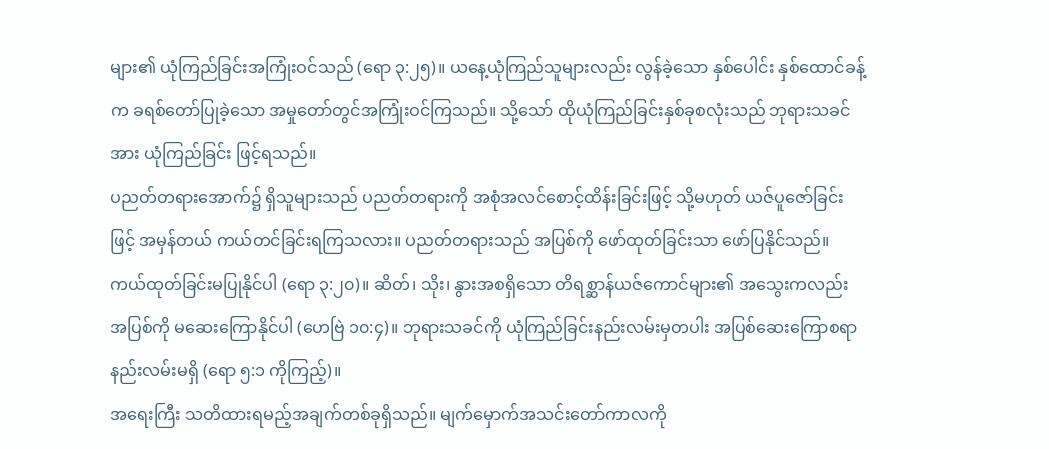များ၏ ယုံကြည်ခြင်းအကြုံးဝင်သည် (ရော ၃:၂၅)။ ယနေ့ယုံကြည်သူများလည်း လွန်ခဲ့သော နှစ်ပေါင်း နှစ်ထောင်ခန့်က ခရစ်တော်ပြုခဲ့သော အမှုတော်တွင်အကြုံးဝင်ကြသည်။ သို့သော် ထိုယုံကြည်ခြင်းနှစ်ခုစလုံးသည် ဘုရားသခင်အား ယုံကြည်ခြင်း ဖြင့်ရသည်။
ပညတ်တရားအောက်၌ ရှိသူများသည် ပညတ်တရားကို အစုံအလင်စောင့်ထိန်းခြင်းဖြင့် သို့မဟုတ် ယဇ်ပူဇော်ခြင်းဖြင့် အမှန်တယ် ကယ်တင်ခြင်းရကြသလား။ ပညတ်တရားသည် အပြစ်ကို ဖော်ထုတ်ခြင်းသာ ဖော်ပြနိုင်သည်။ ကယ်ထုတ်ခြင်းမပြုနိုင်ပါ (ရော ၃:၂၀)။ ဆိတ်၊ သိုး၊ နွားအစရှိသော တိရစ္ဆာန်ယဇ်ကောင်များ၏ အသွေးကလည်း အပြစ်ကို မဆေးကြောနိုင်ပါ (ဟေဗြဲ ၁၀:၄)။ ဘုရားသခင်ကို ယုံကြည်ခြင်းနည်းလမ်းမှတပါး အပြစ်ဆေးကြောစရာနည်းလမ်းမရှိ (ရော ၅:၁ ကိုကြည့်)။
အရေးကြီး သတိထားရမည့်အချက်တစ်ခုရှိသည်။ မျက်မှောက်အသင်းတော်ကာလကို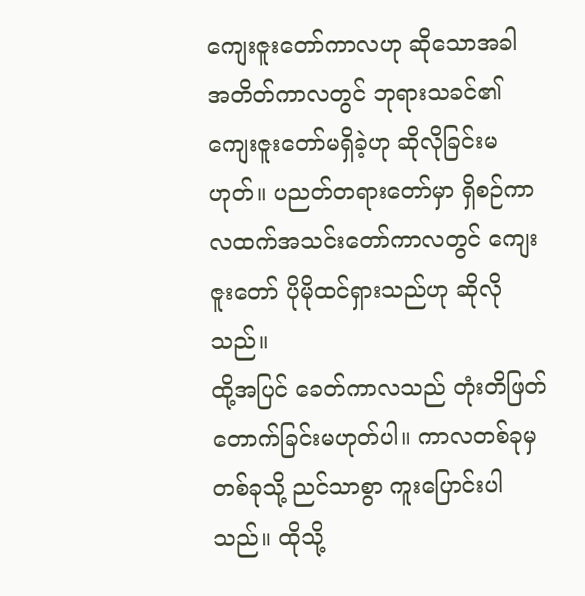ကျေးဇူးတော်ကာလဟု ဆိုသောအခါ အတိတ်ကာလတွင် ဘုရားသခင်၏ ကျေးဇူးတော်မရှိခဲ့ဟု ဆိုလိုခြင်းမဟုတ်။ ပညတ်တရားတော်မှာ ရှိစဉ်ကာလထက်အသင်းတော်ကာလတွင် ကျေးဇူးတော် ပိုမိုထင်ရှားသည်ဟု ဆိုလိုသည်။
ထို့အပြင် ခေတ်ကာလသည် တုံးတိဖြတ်တောက်ခြင်းမဟုတ်ပါ။ ကာလတစ်ခုမှတစ်ခုသို့ ညင်သာစွာ ကူးပြောင်းပါသည်။ ထိုသို့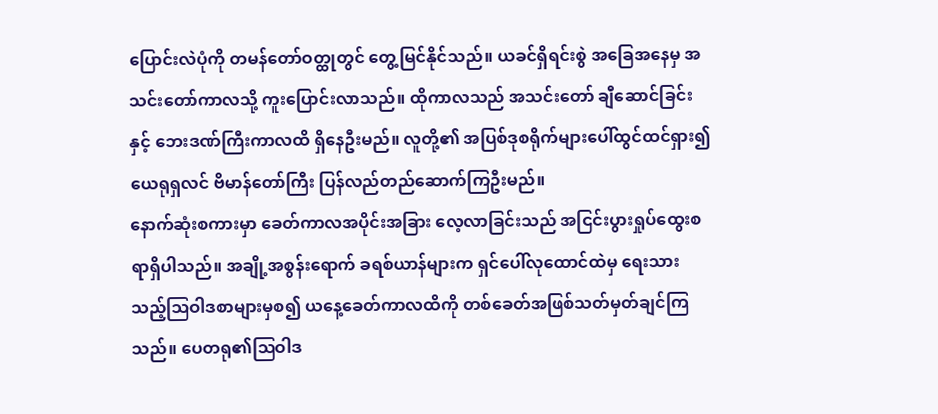ပြောင်းလဲပုံကို တမန်တော်ဝတ္ထုတွင် တွေ့မြင်နိုင်သည်။ ယခင်ရှိရင်းစွဲ အခြေအနေမှ အသင်းတော်ကာလသို့ ကူးပြောင်းလာသည်။ ထိုကာလသည် အသင်းတော် ချီဆောင်ခြင်းနှင့် ဘေးဒဏ်ကြီးကာလထိ ရှိနေဦးမည်။ လူတို့၏ အပြစ်ဒုစရိုက်များပေါ်ထွင်ထင်ရှား၍ ယေရုရှလင် ဗိမာန်တော်ကြီး ပြန်လည်တည်ဆောက်ကြဦးမည်။
နောက်ဆုံးစကားမှာ ခေတ်ကာလအပိုင်းအခြား လေ့လာခြင်းသည် အငြင်းပွားရှုပ်ထွေးစရာရှိပါသည်။ အချို့အစွန်းရောက် ခရစ်ယာန်များက ရှင်ပေါ်လုထောင်ထဲမှ ရေးသားသည့်ဩဝါဒစာများမှစ၍ ယနေ့ခေတ်ကာလထိကို တစ်ခေတ်အဖြစ်သတ်မှတ်ချင်ကြသည်။ ပေတရု၏ဩဝါဒ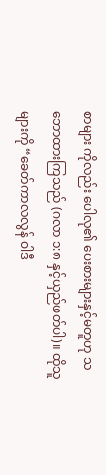စာများ ကိုလည်း ပေါလု၏ ပေးစားများနှင့်မတူဟု သဘောထားကြသည် (ဂလာ ၁:၈ နှင့်ယှည်ဖတ်ပါ)။ ထိုသူများကို “ခေတ်ကာလလွန် ဝါဒီ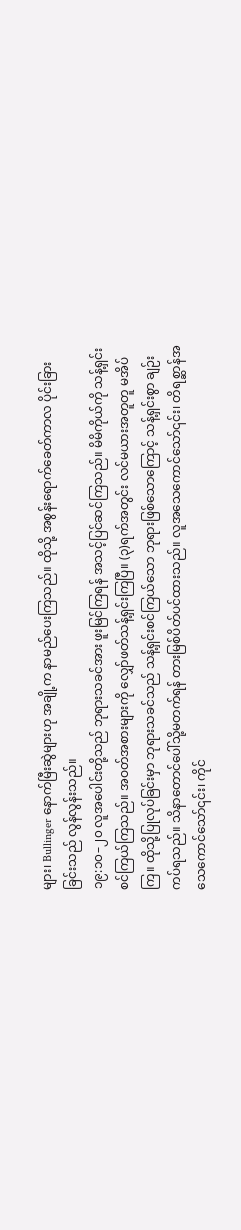များ၊ Bullinger နောက်မြီးဆွဲများဟု အချို့က နာမည်ပေးကြသည်။ ထိုသို့ အစွန်းရောက်ခေတ်ကာလ ပိုင်းခြားခြင်းသည် လွန်လွန်းသည်။
၁၉:၁၀–၂၀ လူအပေါင်းတို့သည် ဘုရားသခင်အား ဖူးမြင်ကြရန် အသင့်ပြင်ဆင်ကြသည်။ မိမိကိုယ်ကို သန့်ရှင်းစင်ကြယ်ကြသည်။ အဝတ်အစားများကို လျှော်ဖတ်သန့်ရှင်းကြပြီ။ (၃)ရက်အတွင်း လင်မယားအတူတူ မအိပ်ကြ။ ထိုသို့ပြုလုပ်ခြင်းမှာ ဘုရားသခင်သည် သန့်ရှင်းစင်ကြယ်သော ဘုရားဖြစ်သောကြောင့် သန့်ရှင်းစွာ ချဉ်းကပ်ရသည်။ သိနာတောင်ပေါ်သို့မတက်ရန် တားမြစ်ပိတ်ပင်ထားသည်။ လူအသေကောင်သော်၎င်း၊ တိရစ္ဆာန်အသေကောင်သော်၎င်း၊ ကိုင်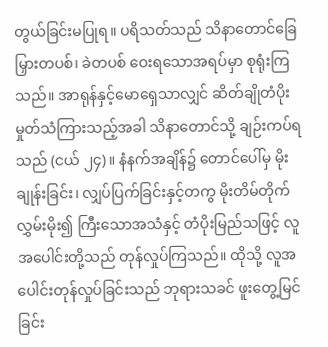တွယ်ခြင်းမပြုရ။ ပရိသတ်သည် သိနာတောင်ခြေ မြှားတပစ်၊ ခဲတပစ် ဝေးရသောအရပ်မှာ စုရုံးကြသည်။ အာရုန်နှင့်မောရှေသာလျှင် ဆိတ်ချိုတံပိုးမှုတ်သံကြားသည့်အခါ သိနာတောင်သို့ ချဉ်းကပ်ရသည် (ငယ် ၂၄)။ နံနက်အချိန်၌ တောင်ပေါ်မှ မိုးချုန်းခြင်း၊ လျှပ်ပြက်ခြင်းနှင့်တကွ မိုးတိမ်တိုက်လွှမ်းမိုး၍ ကြီးသောအသံနှင့် တံပိုးမြည်သဖြင့် လူအပေါင်းတို့သည် တုန်လှုပ်ကြသည်။ ထိုသို့ လူအပေါင်းတုန်လှုပ်ခြင်းသည် ဘုရားသခင် ဖူးတွေ့မြင်ခြင်း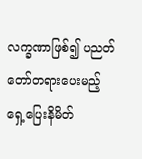လက္ခဏာဖြစ်၍ ပညတ်တော်တရားပေးမည့် ရှေ့ပြေးနိမိတ်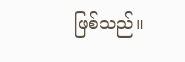ဖြစ်သည်။